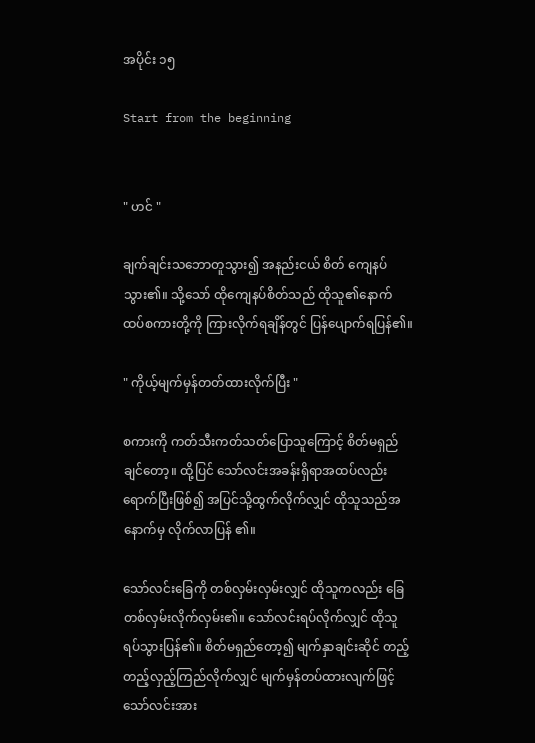အပိုင်း ၁၅

Start from the beginning


" ဟင် "

ချက်ချင်းသဘောတူသွား၍ အနည်းငယ် စိတ် ကျေနပ်သွား၏။ သို့သော် ထိုကျေနပ်စိတ်သည် ထိုသူ၏နောက်ထပ်စကားတို့ကို ကြားလိုက်ရချိန်တွင် ပြန်ပျောက်ရပြန်၏။

" ကိုယ့်မျက်မှန်တတ်ထားလိုက်ပြီး "

စကားကို ကတ်သီးကတ်သတ်ပြောသူကြောင့် စိတ်မရှည်ချင်တော့။ ထို့ပြင် သော်လင်းအခန်းရှိရာအထပ်လည်းရောက်ပြီးဖြစ်၍ အပြင်သို့ထွက်လိုက်လျှင် ထိုသူသည်အနောက်မှ လိုက်လာပြန် ၏။

သော်လင်းခြေကို တစ်လှမ်းလှမ်းလျှင် ထိုသူကလည်း ခြေတစ်လှမ်းလိုက်လှမ်း၏။ သော်လင်းရပ်လိုက်လျှင် ထိုသူ ရပ်သွားပြန်၏။ စိတ်မရှည်တော့၍ မျက်နှာချင်းဆိုင် တည့်တည့်လှည့်ကြည်လိုက်လျှင် မျက်မှန်တပ်ထားလျက်ဖြင့် သော်လင်းအား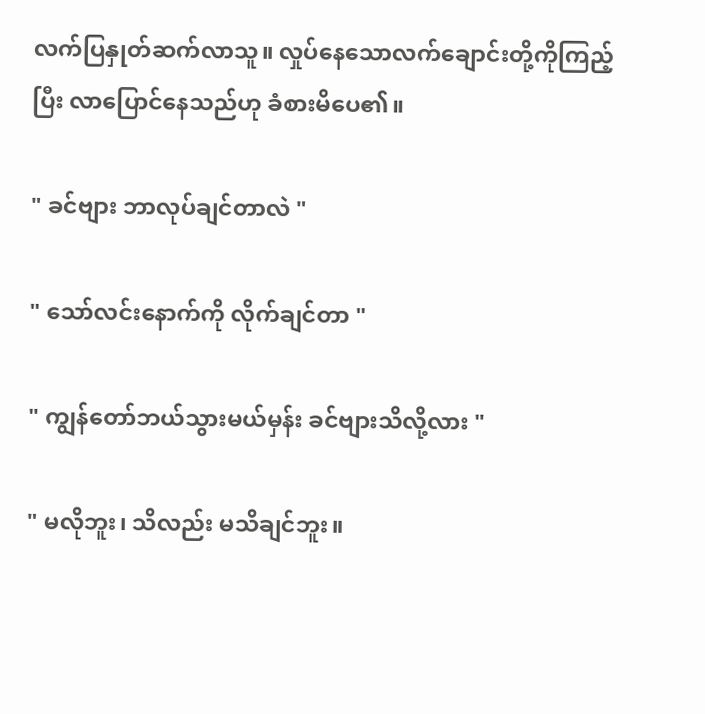လက်ပြနှုတ်ဆက်လာသူ။ လှုပ်နေသောလက်ချောင်းတို့ကိုကြည့်ပြီး လာပြောင်နေသည်ဟု ခံစားမိပေ၏။

" ခင်ဗျား ဘာလုပ်ချင်တာလဲ "

" သော်လင်းနောက်ကို လိုက်ချင်တာ "

" ကျွန်တော်ဘယ်သွားမယ်မှန်း ခင်ဗျားသိလို့လား "

" မလိုဘူး၊ သိလည်း မသိချင်ဘူး။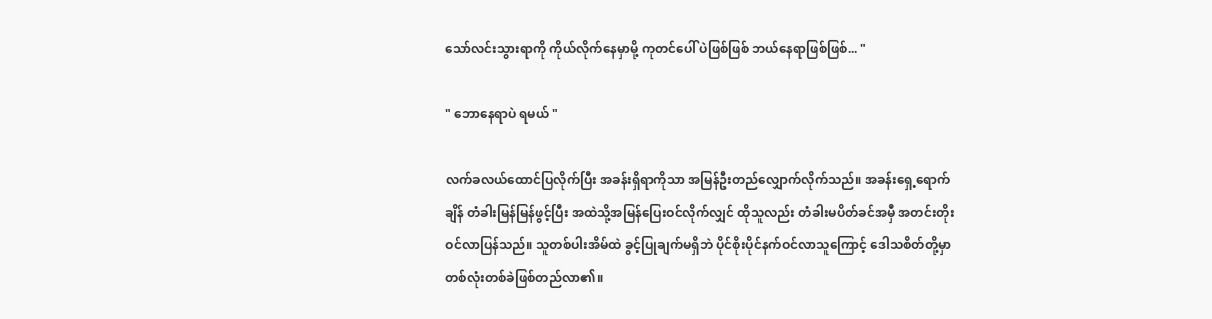သော်လင်းသွားရာကို ကိုယ်လိုက်နေမှာမို့ ကုတင်ပေါ် ပဲဖြစ်ဖြစ် ဘယ်နေရာဖြစ်ဖြစ်... "

" ဘောနေရာပဲ ရမယ် "

လက်ခလယ်ထောင်ပြလိုက်ပြီး အခန်းရှိရာကိုသာ အမြန်ဦးတည်လျှောက်လိုက်သည်။ အခန်းရှေ့ရောက်ချိန် တံခါးမြန်မြန်ဖွင့်ပြီး အထဲသို့အမြန်ပြေးဝင်လိုက်လျှင် ထိုသူလည်း တံခါးမပိတ်ခင်အမှီ အတင်းတိုးဝင်လာပြန်သည်။ သူတစ်ပါးအိမ်ထဲ ခွင့်ပြုချက်မရှိဘဲ ပိုင်စိုးပိုင်နက်ဝင်လာသူကြောင့် ဒေါသစိတ်တို့မှာ တစ်လုံးတစ်ခဲဖြစ်တည်လာ၏။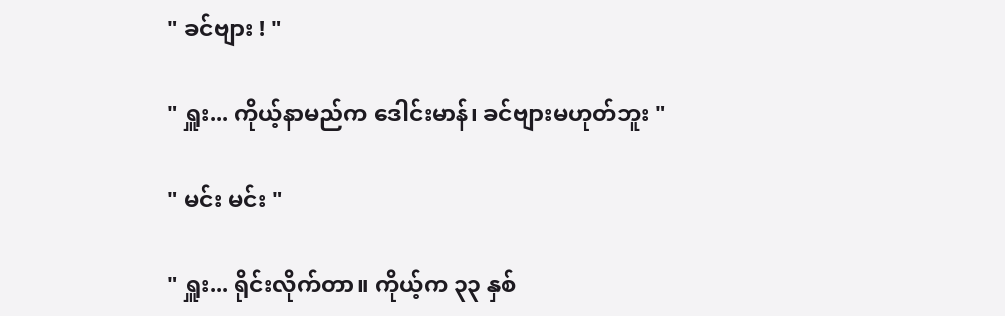" ခင်ဗျား ! "

" ရှူး... ကိုယ့်နာမည်က ဒေါင်းမာန်၊ ခင်ဗျားမဟုတ်ဘူး "

" မင်း မင်း "

" ရှူး... ရိုင်းလိုက်တာ။ ကိုယ့်က ၃၃ နှစ်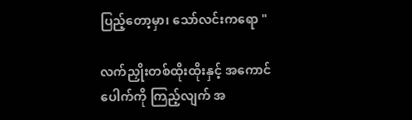ပြည့်တော့မှာ၊ သော်လင်းကရော "

လက်ညှိုးတစ်ထိုးထိုးနှင့် အကောင်ပေါက်ကို ကြည့်လျက် အ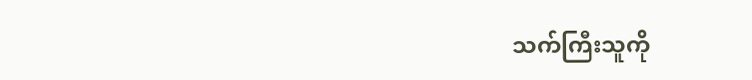သက်ကြီးသူကို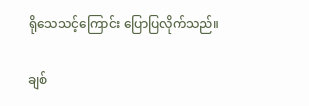ရိုသေသင့်ကြောင်း ပြောပြလိုက်သည်။

ချစ်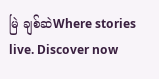မြဲ ချစ်ဆဲWhere stories live. Discover now